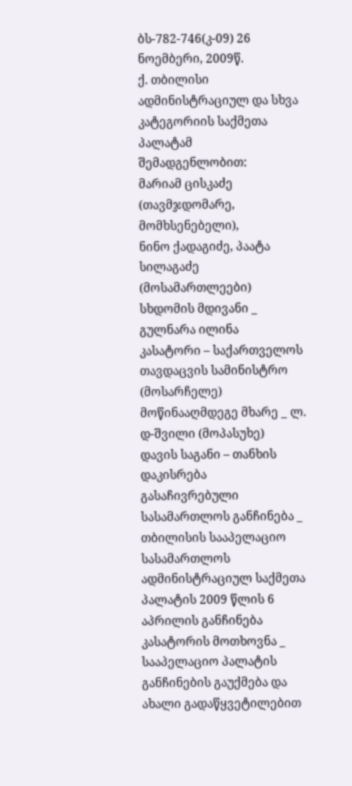ბს-782-746(კ-09) 26 ნოემბერი, 2009წ.
ქ. თბილისი
ადმინისტრაციულ და სხვა კატეგორიის საქმეთა პალატამ
შემადგენლობით:
მარიამ ცისკაძე (თავმჯდომარე, მომხსენებელი),
ნინო ქადაგიძე, პაატა სილაგაძე (მოსამართლეები)
სხდომის მდივანი _ გულნარა ილინა
კასატორი – საქართველოს თავდაცვის სამინისტრო (მოსარჩელე)
მოწინააღმდეგე მხარე _ ლ. დ-შვილი (მოპასუხე)
დავის საგანი – თანხის დაკისრება
გასაჩივრებული სასამართლოს განჩინება _ თბილისის სააპელაციო სასამართლოს ადმინისტრაციულ საქმეთა პალატის 2009 წლის 6 აპრილის განჩინება
კასატორის მოთხოვნა _ სააპელაციო პალატის განჩინების გაუქმება და ახალი გადაწყვეტილებით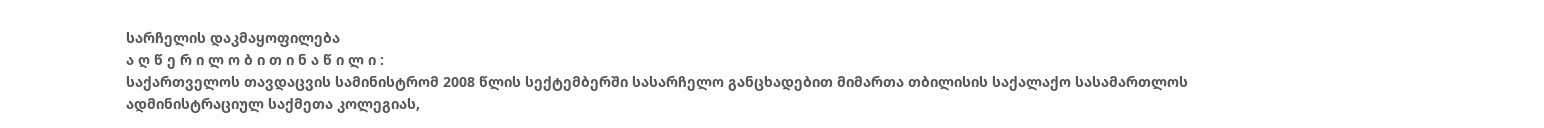სარჩელის დაკმაყოფილება
ა ღ წ ე რ ი ლ ო ბ ი თ ი ნ ა წ ი ლ ი :
საქართველოს თავდაცვის სამინისტრომ 2008 წლის სექტემბერში სასარჩელო განცხადებით მიმართა თბილისის საქალაქო სასამართლოს ადმინისტრაციულ საქმეთა კოლეგიას,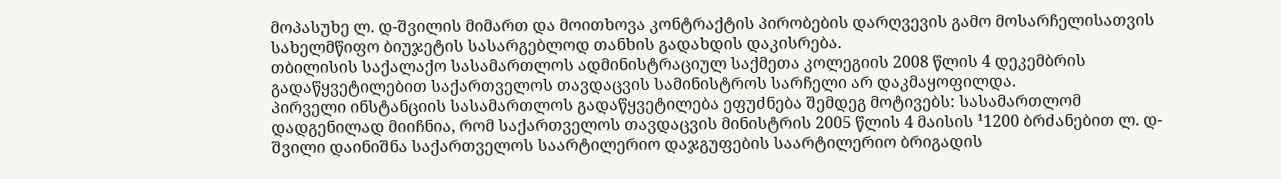მოპასუხე ლ. დ-შვილის მიმართ და მოითხოვა კონტრაქტის პირობების დარღვევის გამო მოსარჩელისათვის სახელმწიფო ბიუჯეტის სასარგებლოდ თანხის გადახდის დაკისრება.
თბილისის საქალაქო სასამართლოს ადმინისტრაციულ საქმეთა კოლეგიის 2008 წლის 4 დეკემბრის გადაწყვეტილებით საქართველოს თავდაცვის სამინისტროს სარჩელი არ დაკმაყოფილდა.
პირველი ინსტანციის სასამართლოს გადაწყვეტილება ეფუძნება შემდეგ მოტივებს: სასამართლომ დადგენილად მიიჩნია, რომ საქართველოს თავდაცვის მინისტრის 2005 წლის 4 მაისის ¹1200 ბრძანებით ლ. დ-შვილი დაინიშნა საქართველოს საარტილერიო დაჯგუფების საარტილერიო ბრიგადის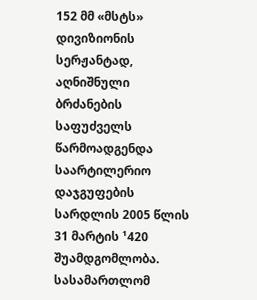152 მმ «მსტს» დივიზიონის სერჟანტად, აღნიშნული ბრძანების საფუძველს წარმოადგენდა საარტილერიო დაჯგუფების სარდლის 2005 წლის 31 მარტის ¹420 შუამდგომლობა.
სასამართლომ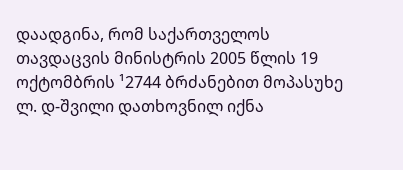დაადგინა, რომ საქართველოს თავდაცვის მინისტრის 2005 წლის 19 ოქტომბრის ¹2744 ბრძანებით მოპასუხე ლ. დ-შვილი დათხოვნილ იქნა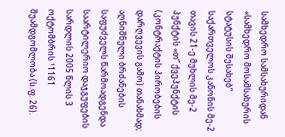სამხედრო სამსახურიდან «სამხედრო მოსამსახურის სტატუსის შესახებ” საქართველოს კანონის მე-2 თავის 21-ე მუხლის მე-2 პუნქტის «თ” ქვეპუნქტის (კონტრაქტის პირობების დარღვევის გამო) თანახმად; აღნიშნული ბრძანების საფუძველს წარმოადგენდა საარტილერიო დაჯგუფების სარდლის 2005 წლის 3 ოქტომბრის ¹1161 შუამდგომლობა (ს.ფ. 26).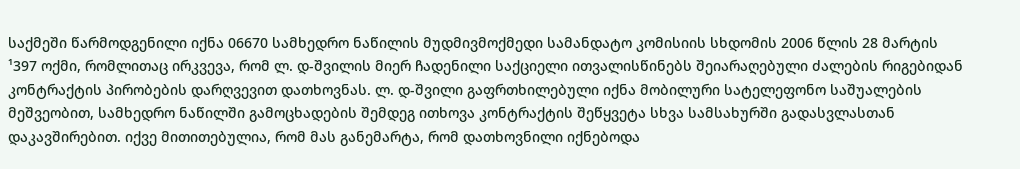საქმეში წარმოდგენილი იქნა 06670 სამხედრო ნაწილის მუდმივმოქმედი სამანდატო კომისიის სხდომის 2006 წლის 28 მარტის ¹397 ოქმი, რომლითაც ირკვევა, რომ ლ. დ-შვილის მიერ ჩადენილი საქციელი ითვალისწინებს შეიარაღებული ძალების რიგებიდან კონტრაქტის პირობების დარღვევით დათხოვნას. ლ. დ-შვილი გაფრთხილებული იქნა მობილური სატელეფონო საშუალების მეშვეობით, სამხედრო ნაწილში გამოცხადების შემდეგ ითხოვა კონტრაქტის შეწყვეტა სხვა სამსახურში გადასვლასთან დაკავშირებით. იქვე მითითებულია, რომ მას განემარტა, რომ დათხოვნილი იქნებოდა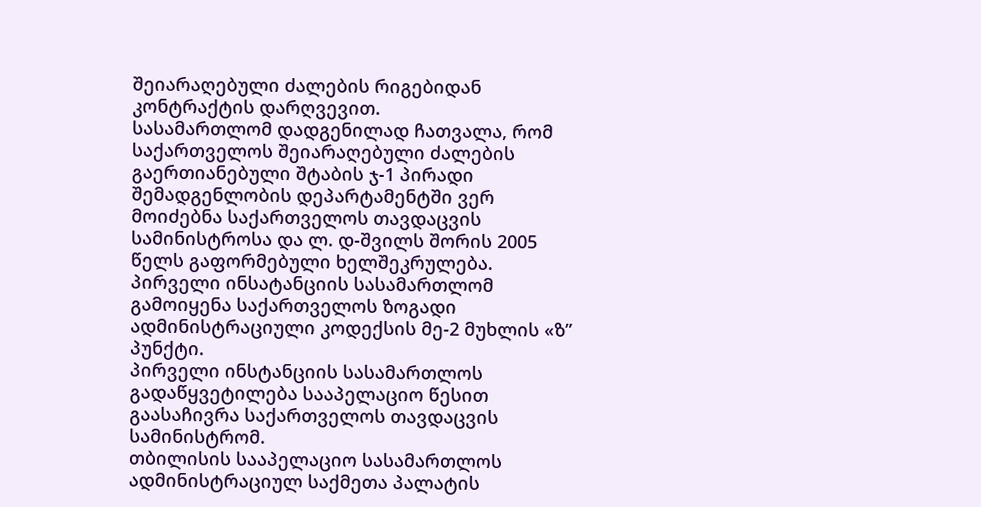შეიარაღებული ძალების რიგებიდან კონტრაქტის დარღვევით.
სასამართლომ დადგენილად ჩათვალა, რომ საქართველოს შეიარაღებული ძალების გაერთიანებული შტაბის ჯ-1 პირადი შემადგენლობის დეპარტამენტში ვერ მოიძებნა საქართველოს თავდაცვის სამინისტროსა და ლ. დ-შვილს შორის 2005 წელს გაფორმებული ხელშეკრულება.
პირველი ინსატანციის სასამართლომ გამოიყენა საქართველოს ზოგადი ადმინისტრაციული კოდექსის მე-2 მუხლის «ზ” პუნქტი.
პირველი ინსტანციის სასამართლოს გადაწყვეტილება სააპელაციო წესით გაასაჩივრა საქართველოს თავდაცვის სამინისტრომ.
თბილისის სააპელაციო სასამართლოს ადმინისტრაციულ საქმეთა პალატის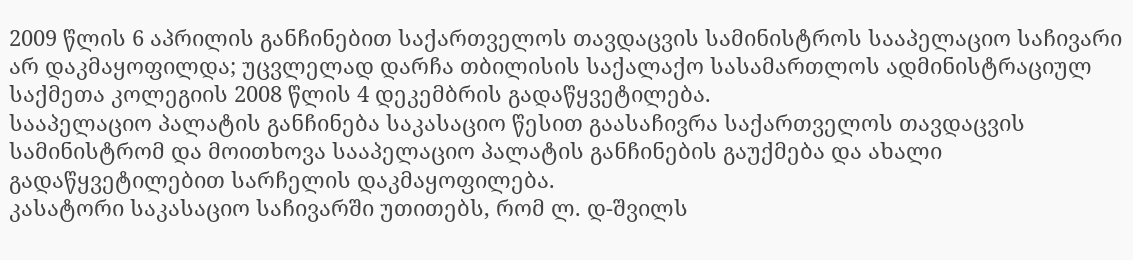2009 წლის 6 აპრილის განჩინებით საქართველოს თავდაცვის სამინისტროს სააპელაციო საჩივარი არ დაკმაყოფილდა; უცვლელად დარჩა თბილისის საქალაქო სასამართლოს ადმინისტრაციულ საქმეთა კოლეგიის 2008 წლის 4 დეკემბრის გადაწყვეტილება.
სააპელაციო პალატის განჩინება საკასაციო წესით გაასაჩივრა საქართველოს თავდაცვის სამინისტრომ და მოითხოვა სააპელაციო პალატის განჩინების გაუქმება და ახალი გადაწყვეტილებით სარჩელის დაკმაყოფილება.
კასატორი საკასაციო საჩივარში უთითებს, რომ ლ. დ-შვილს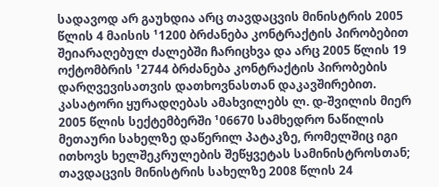სადავოდ არ გაუხდია არც თავდაცვის მინისტრის 2005 წლის 4 მაისის ¹1200 ბრძანება კონტრაქტის პირობებით შეიარაღებულ ძალებში ჩარიცხვა და არც 2005 წლის 19 ოქტომბრის ¹2744 ბრძანება კონტრაქტის პირობების დარღვევისათვის დათხოვნასთან დაკავშირებით. კასატორი ყურადღებას ამახვილებს ლ. დ-შვილის მიერ 2005 წლის სექტემბერში ¹06670 სამხედრო ნაწილის მეთაური სახელზე დაწერილ პატაკზე, რომელშიც იგი ითხოვს ხელშეკრულების შეწყვეტას სამინისტროსთან; თავდაცვის მინისტრის სახელზე 2008 წლის 24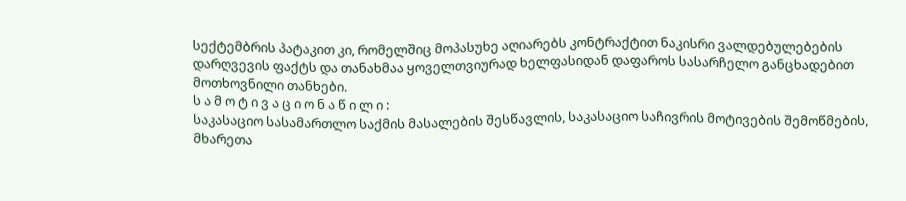სექტემბრის პატაკით კი, რომელშიც მოპასუხე აღიარებს კონტრაქტით ნაკისრი ვალდებულებების დარღვევის ფაქტს და თანახმაა ყოველთვიურად ხელფასიდან დაფაროს სასარჩელო განცხადებით მოთხოვნილი თანხები.
ს ა მ ო ტ ი ვ ა ც ი ო ნ ა წ ი ლ ი :
საკასაციო სასამართლო საქმის მასალების შესწავლის, საკასაციო საჩივრის მოტივების შემოწმების, მხარეთა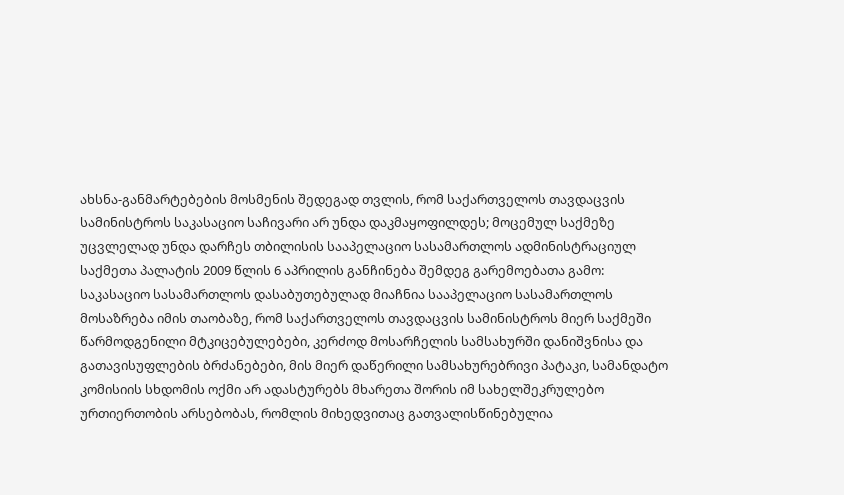ახსნა-განმარტებების მოსმენის შედეგად თვლის, რომ საქართველოს თავდაცვის სამინისტროს საკასაციო საჩივარი არ უნდა დაკმაყოფილდეს; მოცემულ საქმეზე უცვლელად უნდა დარჩეს თბილისის სააპელაციო სასამართლოს ადმინისტრაციულ საქმეთა პალატის 2009 წლის 6 აპრილის განჩინება შემდეგ გარემოებათა გამო:
საკასაციო სასამართლოს დასაბუთებულად მიაჩნია სააპელაციო სასამართლოს მოსაზრება იმის თაობაზე, რომ საქართველოს თავდაცვის სამინისტროს მიერ საქმეში წარმოდგენილი მტკიცებულებები, კერძოდ მოსარჩელის სამსახურში დანიშვნისა და გათავისუფლების ბრძანებები, მის მიერ დაწერილი სამსახურებრივი პატაკი, სამანდატო კომისიის სხდომის ოქმი არ ადასტურებს მხარეთა შორის იმ სახელშეკრულებო ურთიერთობის არსებობას, რომლის მიხედვითაც გათვალისწინებულია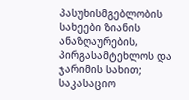პასუხისმგებლობის სახეები ზიანის ანაზღაურების, პირგასამტეხლოს და ჯარიმის სახით; საკასაციო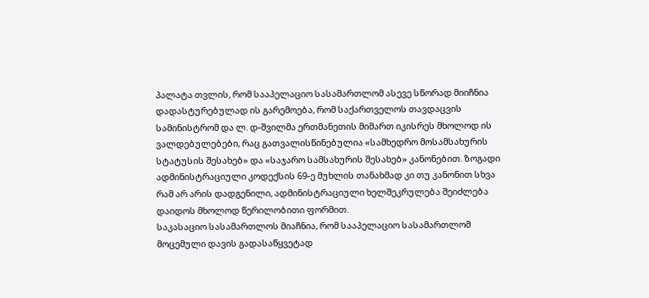პალატა თვლის, რომ სააპელაციო სასამართლომ ასევე სწორად მიიჩნია დადასტურებულად ის გარემოება, რომ საქართველოს თავდაცვის სამინისტრომ და ლ. დ-შვილმა ერთმანეთის მიმართ იკისრეს მხოლოდ ის ვალდებულებები, რაც გათვალისწინებულია «სამხედრო მოსამსახურის სტატუსის შესახებ» და «საჯარო სამსახურის შესახებ» კანონებით. ზოგადი ადმინისტრაციული კოდექსის 69-ე მუხლის თანახმად კი თუ კანონით სხვა რამ არ არის დადგენილი, ადმინისტრაციული ხელშეკრულება შეიძლება დაიდოს მხოლოდ წერილობითი ფორმით.
საკასაციო სასამართლოს მიაჩნია, რომ სააპელაციო სასამართლომ მოცემული დავის გადასაწყვეტად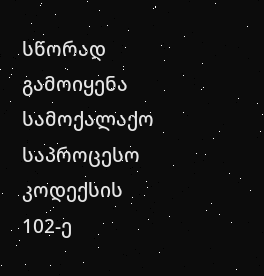სწორად გამოიყენა სამოქალაქო საპროცესო კოდექსის 102-ე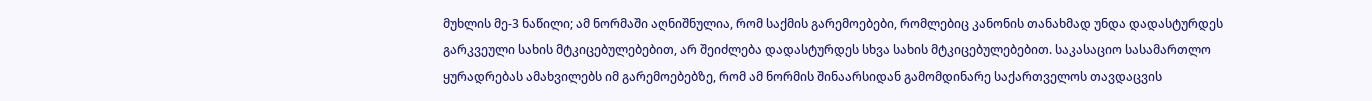მუხლის მე-3 ნაწილი; ამ ნორმაში აღნიშნულია, რომ საქმის გარემოებები, რომლებიც კანონის თანახმად უნდა დადასტურდეს გარკვეული სახის მტკიცებულებებით, არ შეიძლება დადასტურდეს სხვა სახის მტკიცებულებებით. საკასაციო სასამართლო ყურადრებას ამახვილებს იმ გარემოებებზე, რომ ამ ნორმის შინაარსიდან გამომდინარე საქართველოს თავდაცვის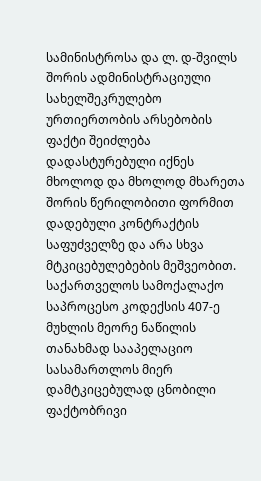სამინისტროსა და ლ. დ-შვილს შორის ადმინისტრაციული სახელშეკრულებო ურთიერთობის არსებობის ფაქტი შეიძლება დადასტურებული იქნეს მხოლოდ და მხოლოდ მხარეთა შორის წერილობითი ფორმით დადებული კონტრაქტის საფუძველზე და არა სხვა მტკიცებულებების მეშვეობით.
საქართველოს სამოქალაქო საპროცესო კოდექსის 407-ე მუხლის მეორე ნაწილის თანახმად სააპელაციო სასამართლოს მიერ დამტკიცებულად ცნობილი ფაქტობრივი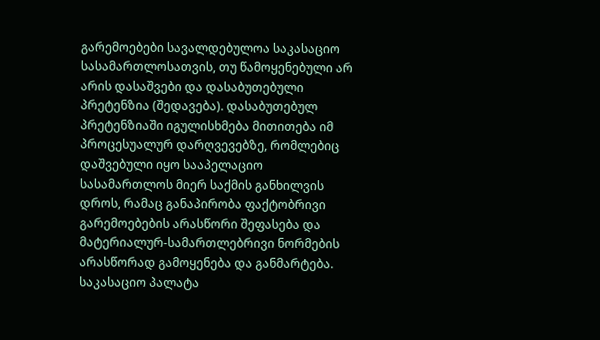გარემოებები სავალდებულოა საკასაციო სასამართლოსათვის, თუ წამოყენებული არ არის დასაშვები და დასაბუთებული პრეტენზია (შედავება). დასაბუთებულ პრეტენზიაში იგულისხმება მითითება იმ პროცესუალურ დარღვევებზე, რომლებიც დაშვებული იყო სააპელაციო სასამართლოს მიერ საქმის განხილვის დროს, რამაც განაპირობა ფაქტობრივი გარემოებების არასწორი შეფასება და მატერიალურ-სამართლებრივი ნორმების არასწორად გამოყენება და განმარტება. საკასაციო პალატა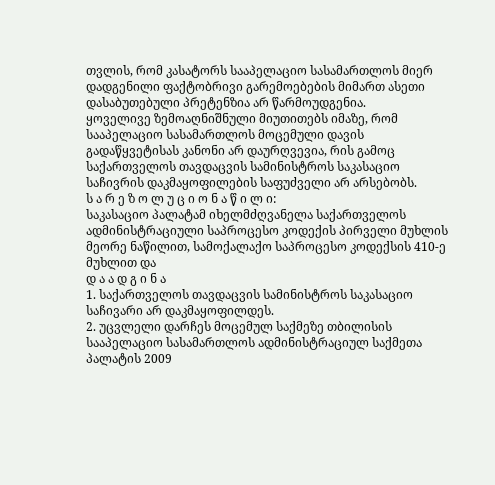თვლის, რომ კასატორს სააპელაციო სასამართლოს მიერ დადგენილი ფაქტობრივი გარემოებების მიმართ ასეთი დასაბუთებული პრეტენზია არ წარმოუდგენია.
ყოველივე ზემოაღნიშნული მიუთითებს იმაზე, რომ სააპელაციო სასამართლოს მოცემული დავის გადაწყვეტისას კანონი არ დაურღვევია, რის გამოც საქართველოს თავდაცვის სამინისტროს საკასაციო საჩივრის დაკმაყოფილების საფუძველი არ არსებობს.
ს ა რ ე ზ ო ლ უ ც ი ო ნ ა წ ი ლ ი:
საკასაციო პალატამ იხელმძღვანელა საქართველოს ადმინისტრაციული საპროცესო კოდექის პირველი მუხლის მეორე ნაწილით, სამოქალაქო საპროცესო კოდექსის 410-ე მუხლით და
დ ა ა დ გ ი ნ ა
1. საქართველოს თავდაცვის სამინისტროს საკასაციო საჩივარი არ დაკმაყოფილდეს.
2. უცვლელი დარჩეს მოცემულ საქმეზე თბილისის სააპელაციო სასამართლოს ადმინისტრაციულ საქმეთა პალატის 2009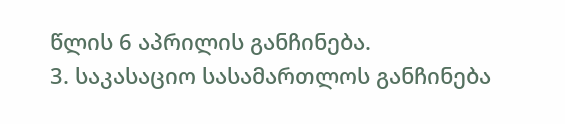წლის 6 აპრილის განჩინება.
3. საკასაციო სასამართლოს განჩინება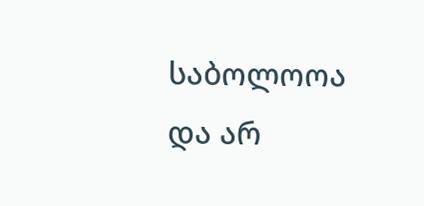საბოლოოა და არ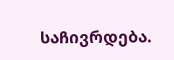საჩივრდება.